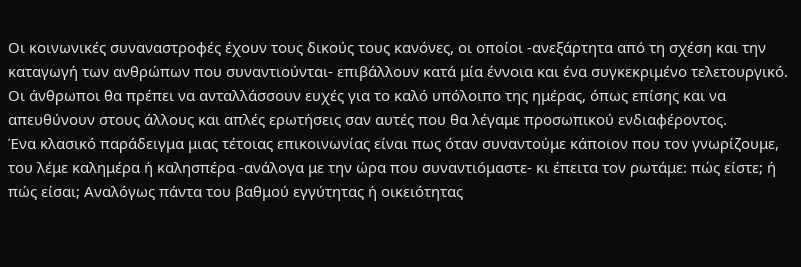Οι κοινωνικές συναναστροφές έχουν τους δικούς τους κανόνες, οι οποίοι -ανεξάρτητα από τη σχέση και την καταγωγή των ανθρώπων που συναντιούνται- επιβάλλουν κατά μία έννοια και ένα συγκεκριμένο τελετουργικό.
Οι άνθρωποι θα πρέπει να ανταλλάσσουν ευχές για το καλό υπόλοιπο της ημέρας, όπως επίσης και να απευθύνουν στους άλλους και απλές ερωτήσεις σαν αυτές που θα λέγαμε προσωπικού ενδιαφέροντος.
Ένα κλασικό παράδειγμα μιας τέτοιας επικοινωνίας είναι πως όταν συναντούμε κάποιον που τον γνωρίζουμε, του λέμε καλημέρα ή καλησπέρα -ανάλογα με την ώρα που συναντιόμαστε- κι έπειτα τον ρωτάμε: πώς είστε; ή πώς είσαι; Αναλόγως πάντα του βαθμού εγγύτητας ή οικειότητας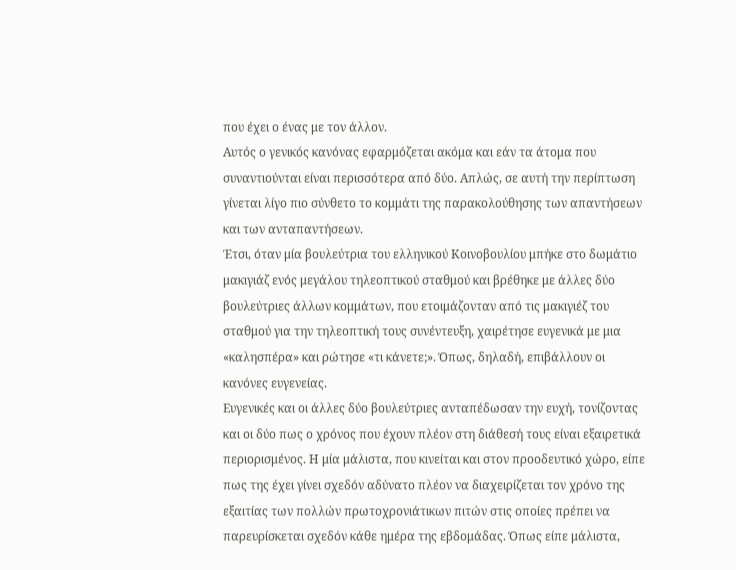που έχει ο ένας με τον άλλον.
Αυτός ο γενικός κανόνας εφαρμόζεται ακόμα και εάν τα άτομα που συναντιούνται είναι περισσότερα από δύο. Απλώς, σε αυτή την περίπτωση γίνεται λίγο πιο σύνθετο το κομμάτι της παρακολούθησης των απαντήσεων και των ανταπαντήσεων.
Έτσι, όταν μία βουλεύτρια του ελληνικού Κοινοβουλίου μπήκε στο δωμάτιο μακιγιάζ ενός μεγάλου τηλεοπτικού σταθμού και βρέθηκε με άλλες δύο βουλεύτριες άλλων κομμάτων, που ετοιμάζονταν από τις μακιγιέζ του σταθμού για την τηλεοπτική τους συνέντευξη, χαιρέτησε ευγενικά με μια «καλησπέρα» και ρώτησε «τι κάνετε;». Όπως, δηλαδή, επιβάλλουν οι κανόνες ευγενείας.
Ευγενικές και οι άλλες δύο βουλεύτριες ανταπέδωσαν την ευχή, τονίζοντας και οι δύο πως ο χρόνος που έχουν πλέον στη διάθεσή τους είναι εξαιρετικά περιορισμένος. Η μία μάλιστα, που κινείται και στον προοδευτικό χώρο, είπε πως της έχει γίνει σχεδόν αδύνατο πλέον να διαχειρίζεται τον χρόνο της εξαιτίας των πολλών πρωτοχρονιάτικων πιτών στις οποίες πρέπει να παρευρίσκεται σχεδόν κάθε ημέρα της εβδομάδας. Όπως είπε μάλιστα,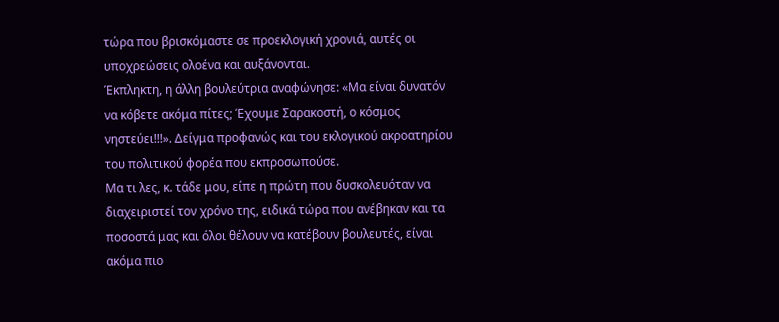τώρα που βρισκόμαστε σε προεκλογική χρονιά, αυτές οι υποχρεώσεις ολοένα και αυξάνονται.
Έκπληκτη, η άλλη βουλεύτρια αναφώνησε: «Μα είναι δυνατόν να κόβετε ακόμα πίτες; Έχουμε Σαρακοστή, ο κόσμος νηστεύει!!!». Δείγμα προφανώς και του εκλογικού ακροατηρίου του πολιτικού φορέα που εκπροσωπούσε.
Μα τι λες, κ. τάδε μου, είπε η πρώτη που δυσκολευόταν να διαχειριστεί τον χρόνο της, ειδικά τώρα που ανέβηκαν και τα ποσοστά μας και όλοι θέλουν να κατέβουν βουλευτές, είναι ακόμα πιο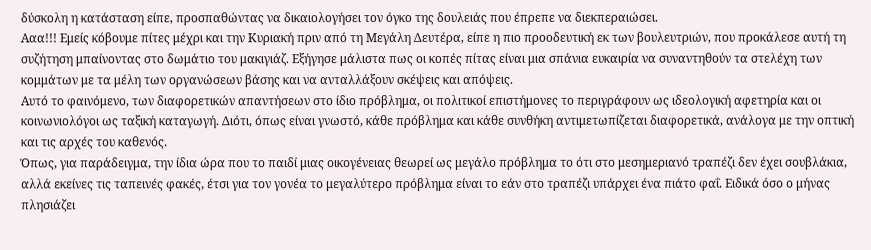δύσκολη η κατάσταση είπε, προσπαθώντας να δικαιολογήσει τον όγκο της δουλειάς που έπρεπε να διεκπεραιώσει.
Ααα!!! Εμείς κόβουμε πίτες μέχρι και την Κυριακή πριν από τη Μεγάλη Δευτέρα, είπε η πιο προοδευτική εκ των βουλευτριών, που προκάλεσε αυτή τη συζήτηση μπαίνοντας στο δωμάτιο του μακιγιάζ. Εξήγησε μάλιστα πως οι κοπές πίτας είναι μια σπάνια ευκαιρία να συναντηθούν τα στελέχη των κομμάτων με τα μέλη των οργανώσεων βάσης και να ανταλλάξουν σκέψεις και απόψεις.
Αυτό το φαινόμενο, των διαφορετικών απαντήσεων στο ίδιο πρόβλημα, οι πολιτικοί επιστήμονες το περιγράφουν ως ιδεολογική αφετηρία και οι κοινωνιολόγοι ως ταξική καταγωγή. Διότι, όπως είναι γνωστό, κάθε πρόβλημα και κάθε συνθήκη αντιμετωπίζεται διαφορετικά, ανάλογα με την οπτική και τις αρχές του καθενός.
Όπως, για παράδειγμα, την ίδια ώρα που το παιδί μιας οικογένειας θεωρεί ως μεγάλο πρόβλημα το ότι στο μεσημεριανό τραπέζι δεν έχει σουβλάκια, αλλά εκείνες τις ταπεινές φακές, έτσι για τον γονέα το μεγαλύτερο πρόβλημα είναι το εάν στο τραπέζι υπάρχει ένα πιάτο φαΐ. Ειδικά όσο ο μήνας πλησιάζει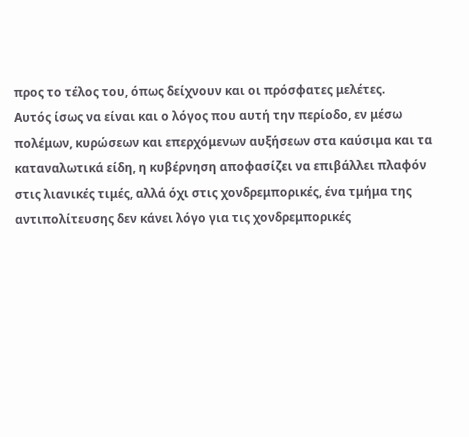προς το τέλος του, όπως δείχνουν και οι πρόσφατες μελέτες.
Αυτός ίσως να είναι και ο λόγος που αυτή την περίοδο, εν μέσω πολέμων, κυρώσεων και επερχόμενων αυξήσεων στα καύσιμα και τα καταναλωτικά είδη, η κυβέρνηση αποφασίζει να επιβάλλει πλαφόν στις λιανικές τιμές, αλλά όχι στις χονδρεμπορικές, ένα τμήμα της αντιπολίτευσης δεν κάνει λόγο για τις χονδρεμπορικές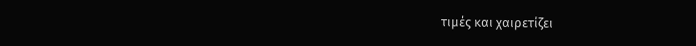τιμές και χαιρετίζει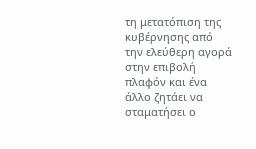τη μετατόπιση της κυβέρνησης από την ελεύθερη αγορά στην επιβολή πλαφόν και ένα άλλο ζητάει να σταματήσει ο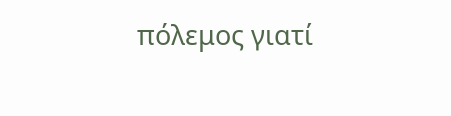πόλεμος γιατί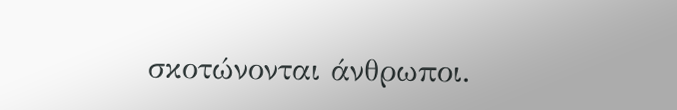σκοτώνονται άνθρωποι.